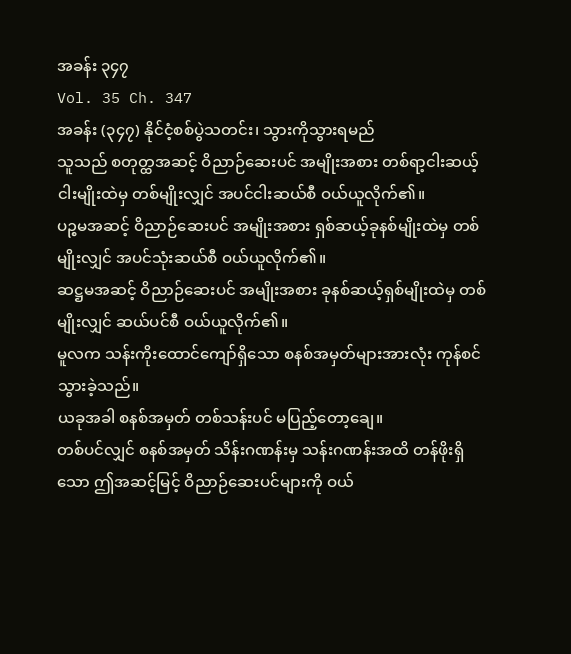အခန်း ၃၄၇
Vol. 35 Ch. 347
အခန်း (၃၄၇) နိုင်ငံ့စစ်ပွဲသတင်း၊ သွားကိုသွားရမည်
သူသည် စတုတ္ထအဆင့် ဝိညာဉ်ဆေးပင် အမျိုးအစား တစ်ရာ့ငါးဆယ့်ငါးမျိုးထဲမှ တစ်မျိုးလျှင် အပင်ငါးဆယ်စီ ဝယ်ယူလိုက်၏။
ပဉ္စမအဆင့် ဝိညာဉ်ဆေးပင် အမျိုးအစား ရှစ်ဆယ့်ခုနစ်မျိုးထဲမှ တစ်မျိုးလျှင် အပင်သုံးဆယ်စီ ဝယ်ယူလိုက်၏။
ဆဋ္ဌမအဆင့် ဝိညာဉ်ဆေးပင် အမျိုးအစား ခုနစ်ဆယ့်ရှစ်မျိုးထဲမှ တစ်မျိုးလျှင် ဆယ်ပင်စီ ဝယ်ယူလိုက်၏။
မူလက သန်းကိုးထောင်ကျော်ရှိသော စနစ်အမှတ်များအားလုံး ကုန်စင်သွားခဲ့သည်။
ယခုအခါ စနစ်အမှတ် တစ်သန်းပင် မပြည့်တော့ချေ။
တစ်ပင်လျှင် စနစ်အမှတ် သိန်းဂဏန်းမှ သန်းဂဏန်းအထိ တန်ဖိုးရှိသော ဤအဆင့်မြင့် ဝိညာဉ်ဆေးပင်များကို ဝယ်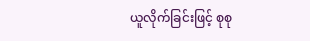ယူလိုက်ခြင်းဖြင့် စုစု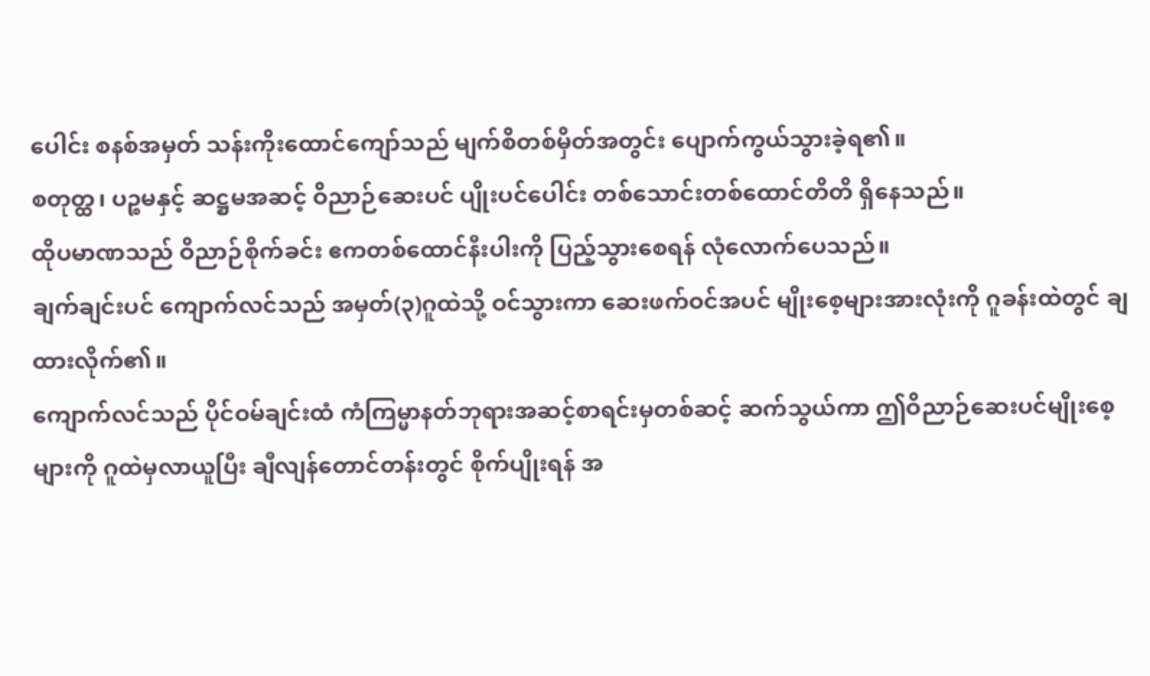ပေါင်း စနစ်အမှတ် သန်းကိုးထောင်ကျော်သည် မျက်စိတစ်မှိတ်အတွင်း ပျောက်ကွယ်သွားခဲ့ရ၏။
စတုတ္ထ၊ ပဉ္စမနှင့် ဆဋ္ဌမအဆင့် ဝိညာဉ်ဆေးပင် ပျိုးပင်ပေါင်း တစ်သောင်းတစ်ထောင်တိတိ ရှိနေသည်။
ထိုပမာဏသည် ဝိညာဉ်စိုက်ခင်း ဧကတစ်ထောင်နီးပါးကို ပြည့်သွားစေရန် လုံလောက်ပေသည်။
ချက်ချင်းပင် ကျောက်လင်သည် အမှတ်(၃)ဂူထဲသို့ ဝင်သွားကာ ဆေးဖက်ဝင်အပင် မျိုးစေ့များအားလုံးကို ဂူခန်းထဲတွင် ချထားလိုက်၏။
ကျောက်လင်သည် ပိုင်ဝမ်ချင်းထံ ကံကြမ္မာနတ်ဘုရားအဆင့်စာရင်းမှတစ်ဆင့် ဆက်သွယ်ကာ ဤဝိညာဉ်ဆေးပင်မျိုးစေ့များကို ဂူထဲမှလာယူပြီး ချီလျန်တောင်တန်းတွင် စိုက်ပျိုးရန် အ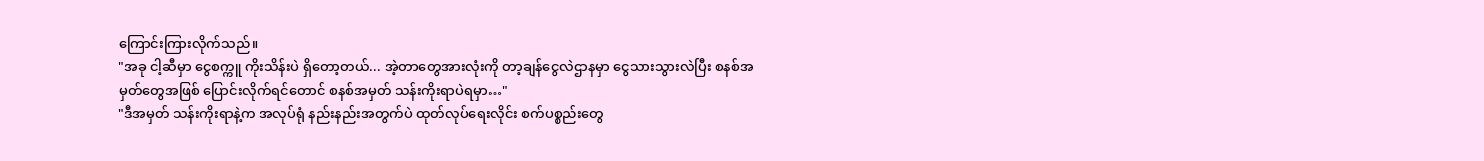ကြောင်းကြားလိုက်သည်။
"အခု ငါ့ဆီမှာ ငွေစက္ကူ ကိုးသိန်းပဲ ရှိတော့တယ်... အဲ့တာတွေအားလုံးကို တာ့ချန်ငွေလဲဌာနမှာ ငွေသားသွားလဲပြီး စနစ်အမှတ်တွေအဖြစ် ပြောင်းလိုက်ရင်တောင် စနစ်အမှတ် သန်းကိုးရာပဲရမှာ…"
"ဒီအမှတ် သန်းကိုးရာနဲ့က အလုပ်ရုံ နည်းနည်းအတွက်ပဲ ထုတ်လုပ်ရေးလိုင်း စက်ပစ္စည်းတွေ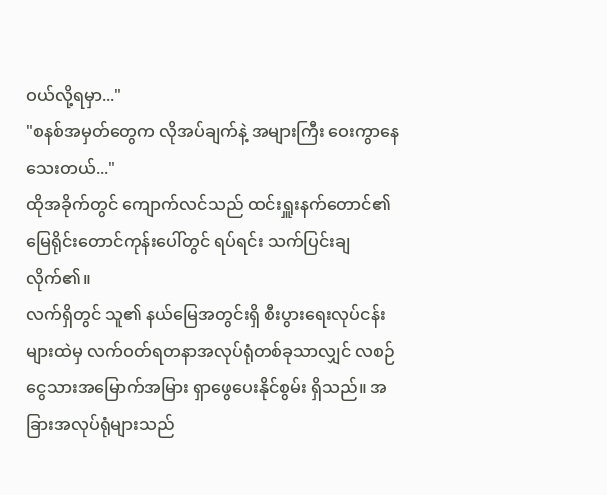ဝယ်လို့ရမှာ..."
"စနစ်အမှတ်တွေက လိုအပ်ချက်နဲ့ အများကြီး ဝေးကွာနေသေးတယ်..."
ထိုအခိုက်တွင် ကျောက်လင်သည် ထင်းရှူးနက်တောင်၏ မြေရိုင်းတောင်ကုန်းပေါ်တွင် ရပ်ရင်း သက်ပြင်းချလိုက်၏။
လက်ရှိတွင် သူ၏ နယ်မြေအတွင်းရှိ စီးပွားရေးလုပ်ငန်းများထဲမှ လက်ဝတ်ရတနာအလုပ်ရုံတစ်ခုသာလျှင် လစဉ် ငွေသားအမြောက်အမြား ရှာဖွေပေးနိုင်စွမ်း ရှိသည်။ အခြားအလုပ်ရုံများသည်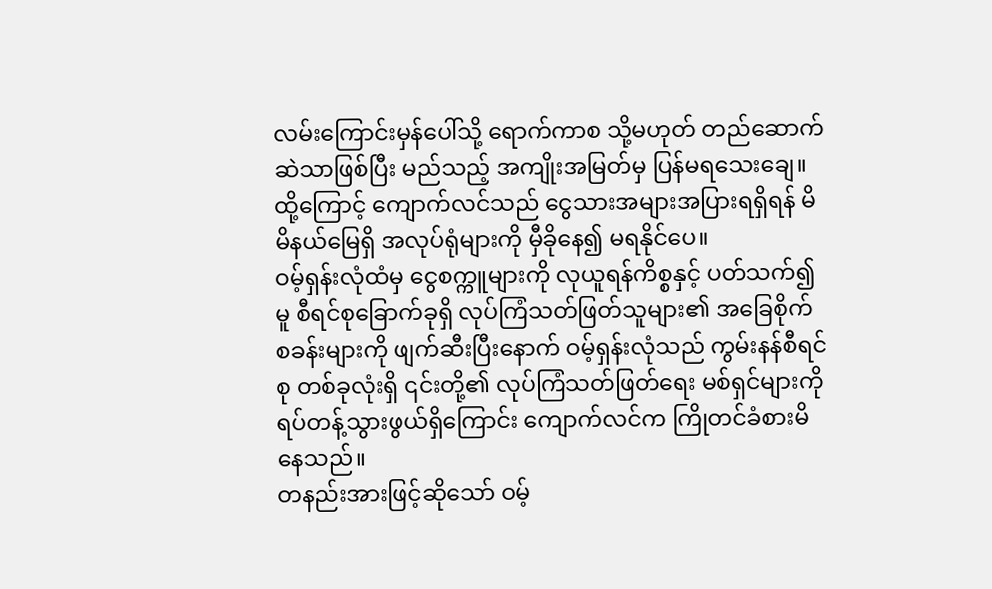လမ်းကြောင်းမှန်ပေါ်သို့ ရောက်ကာစ သို့မဟုတ် တည်ဆောက်ဆဲသာဖြစ်ပြီး မည်သည့် အကျိုးအမြတ်မှ ပြန်မရသေးချေ။
ထို့ကြောင့် ကျောက်လင်သည် ငွေသားအများအပြားရရှိရန် မိမိနယ်မြေရှိ အလုပ်ရုံများကို မှီခိုနေ၍ မရနိုင်ပေ။
ဝမ့်ရှန်းလုံထံမှ ငွေစက္ကူများကို လုယူရန်ကိစ္စနှင့် ပတ်သက်၍မူ စီရင်စုခြောက်ခုရှိ လုပ်ကြံသတ်ဖြတ်သူများ၏ အခြေစိုက်စခန်းများကို ဖျက်ဆီးပြီးနောက် ဝမ့်ရှန်းလုံသည် ကွမ်းနန်စီရင်စု တစ်ခုလုံးရှိ ၎င်းတို့၏ လုပ်ကြံသတ်ဖြတ်ရေး မစ်ရှင်များကို ရပ်တန့်သွားဖွယ်ရှိကြောင်း ကျောက်လင်က ကြိုတင်ခံစားမိနေသည်။
တနည်းအားဖြင့်ဆိုသော် ဝမ့်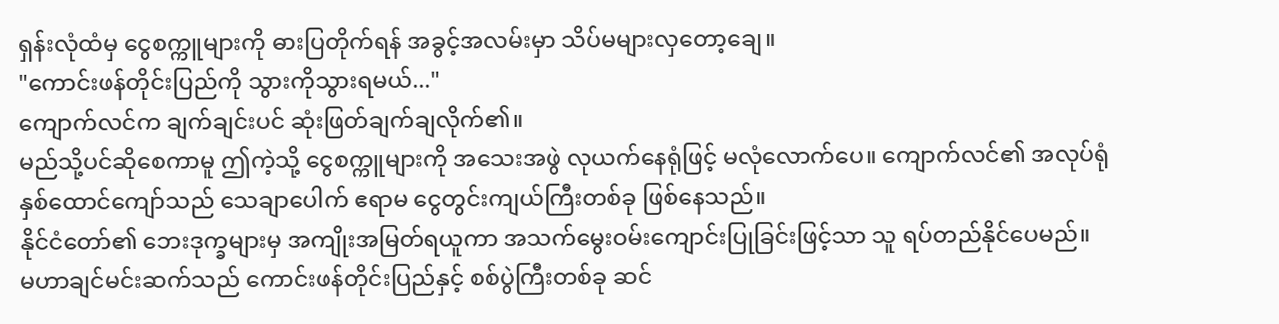ရှန်းလုံထံမှ ငွေစက္ကူများကို ဓားပြတိုက်ရန် အခွင့်အလမ်းမှာ သိပ်မများလှတော့ချေ။
"ကောင်းဖန်တိုင်းပြည်ကို သွားကိုသွားရမယ်..."
ကျောက်လင်က ချက်ချင်းပင် ဆုံးဖြတ်ချက်ချလိုက်၏။
မည်သို့ပင်ဆိုစေကာမူ ဤကဲ့သို့ ငွေစက္ကူများကို အသေးအဖွဲ လုယက်နေရုံဖြင့် မလုံလောက်ပေ။ ကျောက်လင်၏ အလုပ်ရုံ နှစ်ထောင်ကျော်သည် သေချာပေါက် ဧရာမ ငွေတွင်းကျယ်ကြီးတစ်ခု ဖြစ်နေသည်။
နိုင်ငံတော်၏ ဘေးဒုက္ခများမှ အကျိုးအမြတ်ရယူကာ အသက်မွေးဝမ်းကျောင်းပြုခြင်းဖြင့်သာ သူ ရပ်တည်နိုင်ပေမည်။
မဟာချင်မင်းဆက်သည် ကောင်းဖန်တိုင်းပြည်နှင့် စစ်ပွဲကြီးတစ်ခု ဆင်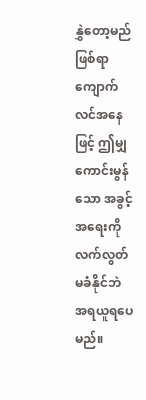နွှဲတော့မည်ဖြစ်ရာ ကျောက်လင်အနေဖြင့် ဤမျှကောင်းမွန်သော အခွင့်အရေးကို လက်လွတ်မခံနိုင်ဘဲ အရယူရပေမည်။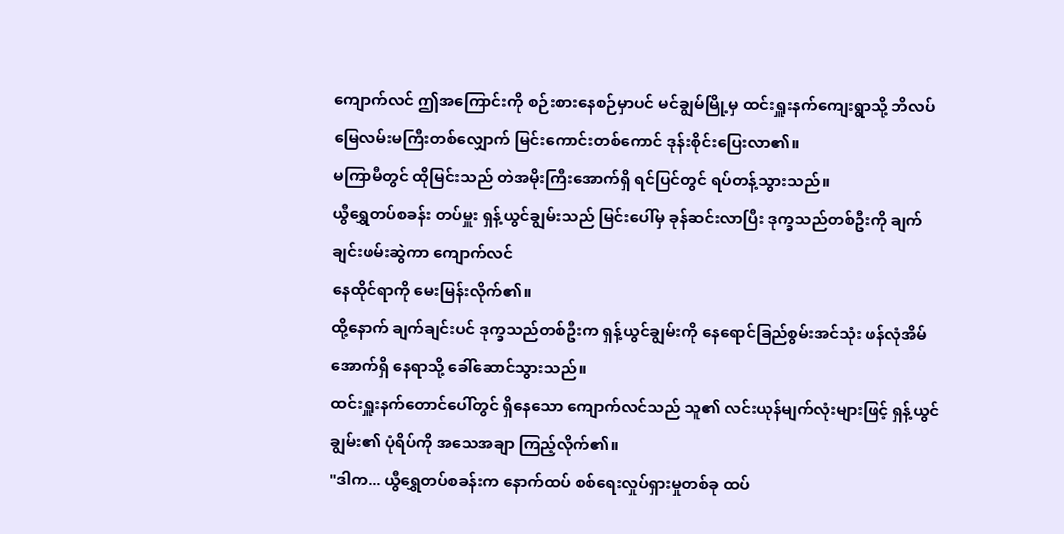ကျောက်လင် ဤအကြောင်းကို စဉ်းစားနေစဉ်မှာပင် မင်ချွမ်မြို့မှ ထင်းရှူးနက်ကျေးရွာသို့ ဘိလပ်မြေလမ်းမကြီးတစ်လျှောက် မြင်းကောင်းတစ်ကောင် ဒုန်းစိုင်းပြေးလာ၏။
မကြာမီတွင် ထိုမြင်းသည် တဲအမိုးကြီးအောက်ရှိ ရင်ပြင်တွင် ရပ်တန့်သွားသည်။
ယွီရွှေတပ်စခန်း တပ်မှူး ရှန့်ယွင်ချွမ်းသည် မြင်းပေါ်မှ ခုန်ဆင်းလာပြီး ဒုက္ခသည်တစ်ဦးကို ချက်ချင်းဖမ်းဆွဲကာ ကျောက်လင်
နေထိုင်ရာကို မေးမြန်းလိုက်၏။
ထို့နောက် ချက်ချင်းပင် ဒုက္ခသည်တစ်ဦးက ရှန့်ယွင်ချွမ်းကို နေရောင်ခြည်စွမ်းအင်သုံး ဖန်လုံအိမ်အောက်ရှိ နေရာသို့ ခေါ်ဆောင်သွားသည်။
ထင်းရှူးနက်တောင်ပေါ်တွင် ရှိနေသော ကျောက်လင်သည် သူ၏ လင်းယုန်မျက်လုံးများဖြင့် ရှန့်ယွင်ချွမ်း၏ ပုံရိပ်ကို အသေအချာ ကြည့်လိုက်၏။
"ဒါက... ယွီရွှေတပ်စခန်းက နောက်ထပ် စစ်ရေးလှုပ်ရှားမှုတစ်ခု ထပ်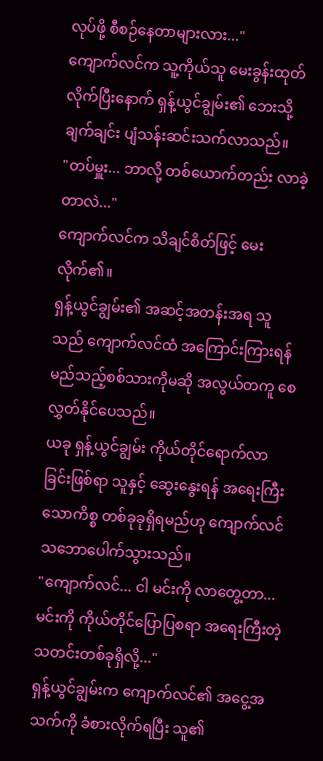လုပ်ဖို့ စီစဉ်နေတာများလား..."
ကျောက်လင်က သူ့ကိုယ်သူ မေးခွန်းထုတ်လိုက်ပြီးနောက် ရှန့်ယွင်ချွမ်း၏ ဘေးသို့ ချက်ချင်း ပျံသန်းဆင်းသက်လာသည်။
"တပ်မှူး... ဘာလို့ တစ်ယောက်တည်း လာခဲ့တာလဲ..."
ကျောက်လင်က သိချင်စိတ်ဖြင့် မေးလိုက်၏။
ရှန့်ယွင်ချွမ်း၏ အဆင့်အတန်းအရ သူသည် ကျောက်လင်ထံ အကြောင်းကြားရန် မည်သည့်စစ်သားကိုမဆို အလွယ်တကူ စေလွှတ်နိုင်ပေသည်။
ယခု ရှန့်ယွင်ချွမ်း ကိုယ်တိုင်ရောက်လာခြင်းဖြစ်ရာ သူနှင့် ဆွေးနွေးရန် အရေးကြီးသောကိစ္စ တစ်ခုခုရှိရမည်ဟု ကျောက်လင် သဘောပေါက်သွားသည်။
"ကျောက်လင်... ငါ မင်းကို လာတွေ့တာ... မင်းကို ကိုယ်တိုင်ပြောပြစရာ အရေးကြီးတဲ့ သတင်းတစ်ခုရှိလို့..."
ရှန့်ယွင်ချွမ်းက ကျောက်လင်၏ အငွေ့အသက်ကို ခံစားလိုက်ရပြီး သူ၏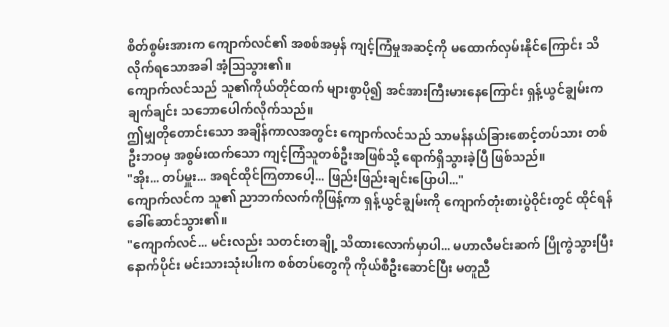စိတ်စွမ်းအားက ကျောက်လင်၏ အစစ်အမှန် ကျင့်ကြံမှုအဆင့်ကို မထောက်လှမ်းနိုင်ကြောင်း သိလိုက်ရသောအခါ အံ့သြသွား၏။
ကျောက်လင်သည် သူ၏ကိုယ်တိုင်ထက် များစွာပို၍ အင်အားကြီးမားနေကြောင်း ရှန့်ယွင်ချွမ်းက ချက်ချင်း သဘောပေါက်လိုက်သည်။
ဤမျှတိုတောင်းသော အချိန်ကာလအတွင်း ကျောက်လင်သည် သာမန်နယ်ခြားစောင့်တပ်သား တစ်ဦးဘဝမှ အစွမ်းထက်သော ကျင့်ကြံသူတစ်ဦးအဖြစ်သို့ ရောက်ရှိသွားခဲ့ပြီ ဖြစ်သည်။
"အိုး... တပ်မှူး... အရင်ထိုင်ကြတာပေါ့... ဖြည်းဖြည်းချင်းပြောပါ..."
ကျောက်လင်က သူ၏ ညာဘက်လက်ကိုဖြန့်ကာ ရှန့်ယွင်ချွမ်းကို ကျောက်တုံးစားပွဲဝိုင်းတွင် ထိုင်ရန် ခေါ်ဆောင်သွား၏။
"ကျောက်လင်... မင်းလည်း သတင်းတချို့ သိထားလောက်မှာပါ... မဟာလီမင်းဆက် ပြိုကွဲသွားပြီးနောက်ပိုင်း မင်းသားသုံးပါးက စစ်တပ်တွေကို ကိုယ်စီဦးဆောင်ပြီး မတူညီ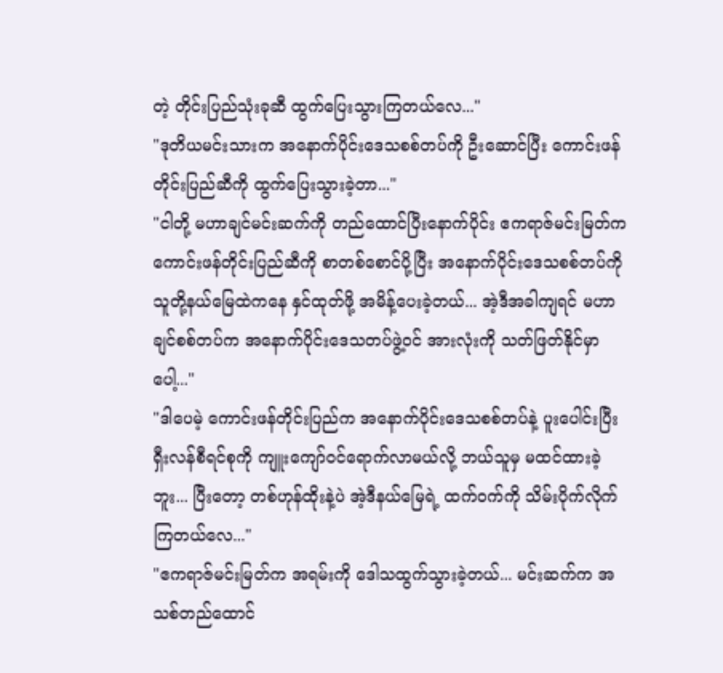တဲ့ တိုင်းပြည်သုံးခုဆီ ထွက်ပြေးသွားကြတယ်လေ..."
"ဒုတိယမင်းသားက အနောက်ပိုင်းဒေသစစ်တပ်ကို ဦးဆောင်ပြီး ကောင်းဖန်တိုင်းပြည်ဆီကို ထွက်ပြေးသွားခဲ့တာ..."
"ငါတို့ မဟာချင်မင်းဆက်ကို တည်ထောင်ပြီးနောက်ပိုင်း ဧကရာဇ်မင်းမြတ်က ကောင်းဖန်တိုင်းပြည်ဆီကို စာတစ်စောင်ပို့ပြီး အနောက်ပိုင်းဒေသစစ်တပ်ကို သူတို့နယ်မြေထဲကနေ နှင်ထုတ်ဖို့ အမိန့်ပေးခဲ့တယ်... အဲ့ဒီအခါကျရင် မဟာချင်စစ်တပ်က အနောက်ပိုင်းဒေသတပ်ဖွဲ့ဝင် အားလုံးကို သတ်ဖြတ်နိုင်မှာပေါ့..."
"ဒါပေမဲ့ ကောင်းဖန်တိုင်းပြည်က အနောက်ပိုင်းဒေသစစ်တပ်နဲ့ ပူးပေါင်းပြီး ရှီးလန်စီရင်စုကို ကျူးကျော်ဝင်ရောက်လာမယ်လို့ ဘယ်သူမှ မထင်ထားခဲ့ဘူး... ပြီးတော့ တစ်ဟုန်ထိုးနဲ့ပဲ အဲ့ဒီနယ်မြေရဲ့ ထက်ဝက်ကို သိမ်းပိုက်လိုက်ကြတယ်လေ..."
"ဧကရာဇ်မင်းမြတ်က အရမ်းကို ဒေါသထွက်သွားခဲ့တယ်... မင်းဆက်က အသစ်တည်ထောင်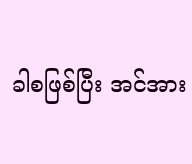ခါစဖြစ်ပြီး အင်အား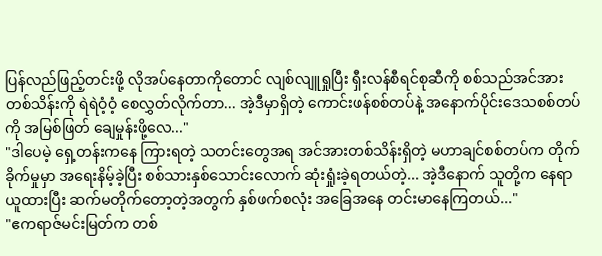ပြန်လည်ဖြည့်တင်းဖို့ လိုအပ်နေတာကိုတောင် လျစ်လျူရှုပြီး ရှီးလန်စီရင်စုဆီကို စစ်သည်အင်အား တစ်သိန်းကို ရဲရဲဝံ့ဝံ့ စေလွှတ်လိုက်တာ... အဲ့ဒီမှာရှိတဲ့ ကောင်းဖန်စစ်တပ်နဲ့ အနောက်ပိုင်းဒေသစစ်တပ်ကို အမြစ်ဖြတ် ချေမှုန်းဖို့လေ..."
"ဒါပေမဲ့ ရှေ့တန်းကနေ ကြားရတဲ့ သတင်းတွေအရ အင်အားတစ်သိန်းရှိတဲ့ မဟာချင်စစ်တပ်က တိုက်ခိုက်မှုမှာ အရေးနိမ့်ခဲ့ပြီး စစ်သားနှစ်သောင်းလောက် ဆုံးရှုံးခဲ့ရတယ်တဲ့... အဲ့ဒီနောက် သူတို့က နေရာယူထားပြီး ဆက်မတိုက်တော့တဲ့အတွက် နှစ်ဖက်စလုံး အခြေအနေ တင်းမာနေကြတယ်..."
"ဧကရာဇ်မင်းမြတ်က တစ်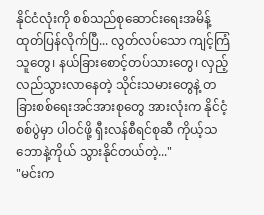နိုင်ငံလုံးကို စစ်သည်စုဆောင်းရေးအမိန့် ထုတ်ပြန်လိုက်ပြီ... လွတ်လပ်သော ကျင့်ကြံသူတွေ၊ နယ်ခြားစောင့်တပ်သားတွေ၊ လှည့်လည်သွားလာနေတဲ့ သိုင်းသမားတွေနဲ့ တခြားစစ်ရေးအင်အားစုတွေ အားလုံးက နိုင်ငံ့စစ်ပွဲမှာ ပါဝင်ဖို့ ရှီးလန်စီရင်စုဆီ ကိုယ့်သဘောနဲ့ကိုယ် သွားနိုင်တယ်တဲ့..."
"မင်းက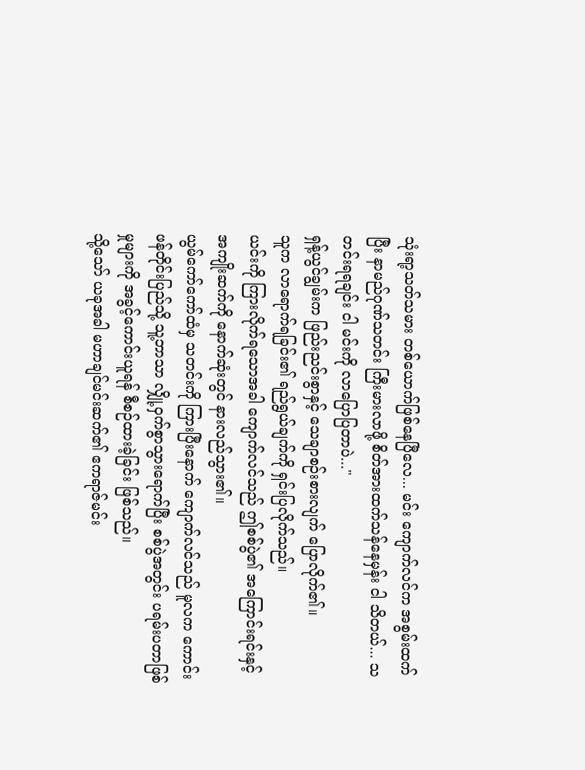သုံးရာ့သတ်သမား တစ်ယောက်ဖြစ်နေပြီလေ... မင်း ကျောက်လင်က အစွမ်းထက်ပြီး နာမည်ဂုဏ်သတင်း ကြီးမားလာဖို့ စိတ်အားထက်သန်နေမှန်း ငါ သိတယ်... သတင်းရရချင်း ငါ မင်းကို လာပြောပြတာပဲ..."
ရှန့်ယွင်ချွမ်းက ဖြည်းညင်းစွာနှင့် သေချာစဉ်းစားလျက် ပြောလိုက်၏။
သူက လာရောက်ရခြင်း၏ ရည်ရွယ်ချက်ကို ရှင်းပြလိုက်သည်။
ယင်းကို ကြားလိုက်ရသောအခါ ကျောက်လင်သည် ဤစစ်ပွဲ၏ အကြောင်းရင်းနှင့် အကျိုးဆက်ကို နောက်ဆုံးတွင် နားလည်သွား၏။
ယွမ်ကော်ကော်ထံမှ သတင်းကို ကြားပြီးနောက် ကျောက်လင်သည် မူလက ကောင်းဖန်တိုင်းပြည်သို့ သူ့ဘာသာ လျှို့ဝှက်စွာသွားရောက်ပြီး စစ်ပွဲအတွင်း ပရမ်းပတာဖြစ်မှုများကို အခွင့်ကောင်းယူရန် စီစဉ်ထားခဲ့ခြင်း ဖြစ်သည်။
သို့သော် ယခုအခါ မဟာချင်မင်းဆက်၏ ဧကရာဇ်မင်း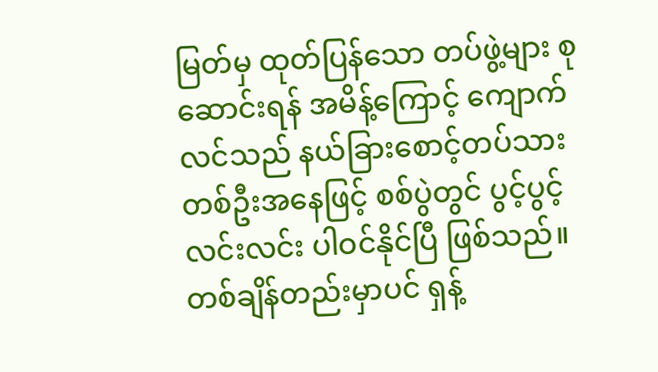မြတ်မှ ထုတ်ပြန်သော တပ်ဖွဲ့များ စုဆောင်းရန် အမိန့်ကြောင့် ကျောက်လင်သည် နယ်ခြားစောင့်တပ်သားတစ်ဦးအနေဖြင့် စစ်ပွဲတွင် ပွင့်ပွင့်လင်းလင်း ပါဝင်နိုင်ပြီ ဖြစ်သည်။
တစ်ချိန်တည်းမှာပင် ရှန့်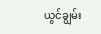ယွင်ချွမ်း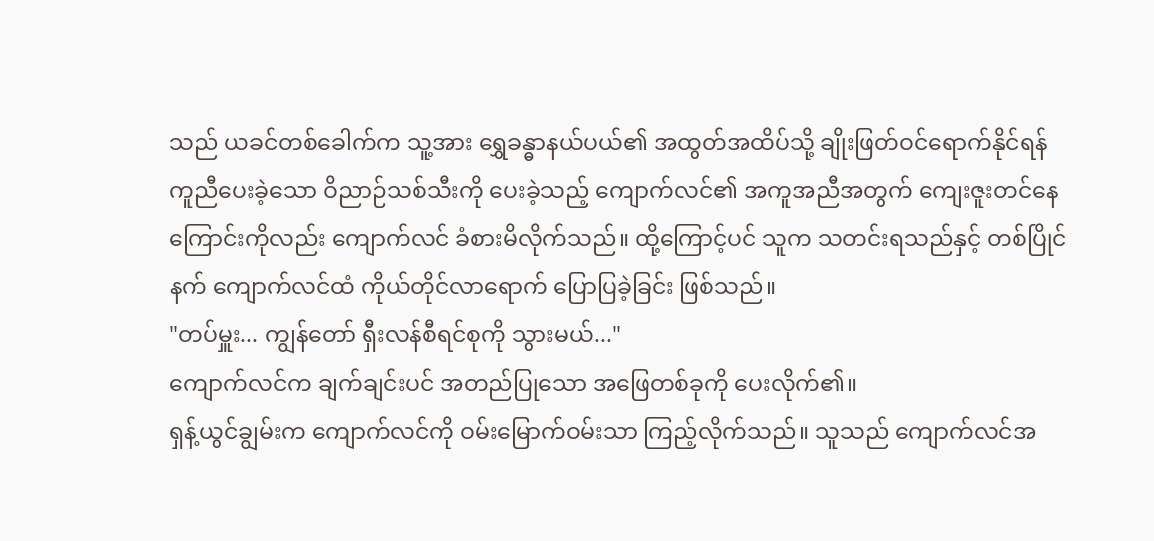သည် ယခင်တစ်ခေါက်က သူ့အား ရွှေခန္ဓာနယ်ပယ်၏ အထွတ်အထိပ်သို့ ချိုးဖြတ်ဝင်ရောက်နိုင်ရန် ကူညီပေးခဲ့သော ဝိညာဉ်သစ်သီးကို ပေးခဲ့သည့် ကျောက်လင်၏ အကူအညီအတွက် ကျေးဇူးတင်နေကြောင်းကိုလည်း ကျောက်လင် ခံစားမိလိုက်သည်။ ထို့ကြောင့်ပင် သူက သတင်းရသည်နှင့် တစ်ပြိုင်နက် ကျောက်လင်ထံ ကိုယ်တိုင်လာရောက် ပြောပြခဲ့ခြင်း ဖြစ်သည်။
"တပ်မှူး... ကျွန်တော် ရှီးလန်စီရင်စုကို သွားမယ်..."
ကျောက်လင်က ချက်ချင်းပင် အတည်ပြုသော အဖြေတစ်ခုကို ပေးလိုက်၏။
ရှန့်ယွင်ချွမ်းက ကျောက်လင်ကို ဝမ်းမြောက်ဝမ်းသာ ကြည့်လိုက်သည်။ သူသည် ကျောက်လင်အ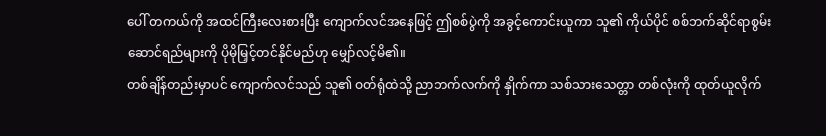ပေါ် တကယ်ကို အထင်ကြီးလေးစားပြီး ကျောက်လင်အနေဖြင့် ဤစစ်ပွဲကို အခွင့်ကောင်းယူကာ သူ၏ ကိုယ်ပိုင် စစ်ဘက်ဆိုင်ရာစွမ်းဆောင်ရည်များကို ပိုမိုမြှင့်တင်နိုင်မည်ဟု မျှော်လင့်မိ၏။
တစ်ချိန်တည်းမှာပင် ကျောက်လင်သည် သူ၏ ဝတ်ရုံထဲသို့ ညာဘက်လက်ကို နှိုက်ကာ သစ်သားသေတ္တာ တစ်လုံးကို ထုတ်ယူလိုက်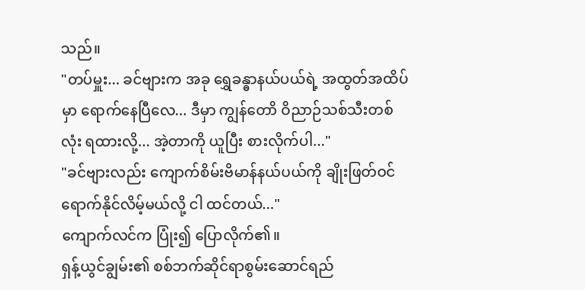သည်။
"တပ်မှူး... ခင်ဗျားက အခု ရွှေခန္ဓာနယ်ပယ်ရဲ့ အထွတ်အထိပ်မှာ ရောက်နေပြီလေ... ဒီမှာ ကျွန်တောိ ဝိညာဉ်သစ်သီးတစ်လုံး ရထားလို့... အဲ့တာကို ယူပြီး စားလိုက်ပါ..."
"ခင်ဗျားလည်း ကျောက်စိမ်းဗိမာန်နယ်ပယ်ကို ချိုးဖြတ်ဝင်ရောက်နိုင်လိမ့်မယ်လို့ ငါ ထင်တယ်..."
ကျောက်လင်က ပြုံး၍ ပြောလိုက်၏။
ရှန့်ယွင်ချွမ်း၏ စစ်ဘက်ဆိုင်ရာစွမ်းဆောင်ရည်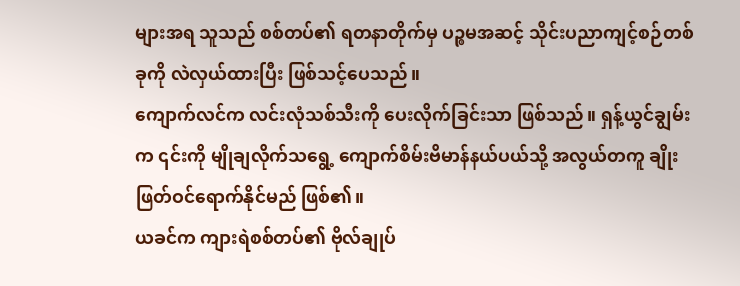များအရ သူသည် စစ်တပ်၏ ရတနာတိုက်မှ ပဉ္စမအဆင့် သိုင်းပညာကျင့်စဉ်တစ်ခုကို လဲလှယ်ထားပြီး ဖြစ်သင့်ပေသည်။
ကျောက်လင်က လင်းလုံသစ်သီးကို ပေးလိုက်ခြင်းသာ ဖြစ်သည်။ ရှန့်ယွင်ချွမ်းက ၎င်းကို မျိုချလိုက်သရွေ့ ကျောက်စိမ်းဗိမာန်နယ်ပယ်သို့ အလွယ်တကူ ချိုးဖြတ်ဝင်ရောက်နိုင်မည် ဖြစ်၏။
ယခင်က ကျားရဲစစ်တပ်၏ ဗိုလ်ချုပ်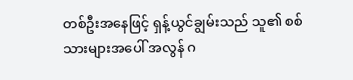တစ်ဦးအနေဖြင့် ရှန့်ယွင်ချွမ်းသည် သူ၏ စစ်သားများအပေါ် အလွန် ဂ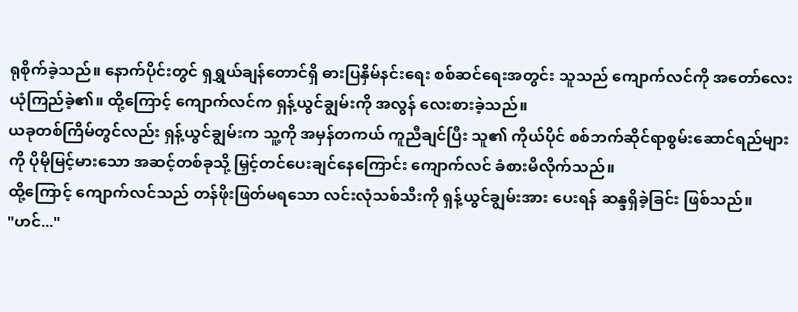ရုစိုက်ခဲ့သည်။ နောက်ပိုင်းတွင် ရှရွှယ်ချန်တောင်ရှိ ဓားပြနှိမ်နင်းရေး စစ်ဆင်ရေးအတွင်း သူသည် ကျောက်လင်ကို အတော်လေး ယုံကြည်ခဲ့၏။ ထို့ကြောင့် ကျောက်လင်က ရှန့်ယွင်ချွမ်းကို အလွန် လေးစားခဲ့သည်။
ယခုတစ်ကြိမ်တွင်လည်း ရှန့်ယွင်ချွမ်းက သူ့ကို အမှန်တကယ် ကူညီချင်ပြီး သူ၏ ကိုယ်ပိုင် စစ်ဘက်ဆိုင်ရာစွမ်းဆောင်ရည်များကို ပိုမိုမြင့်မားသော အဆင့်တစ်ခုသို့ မြှင့်တင်ပေးချင်နေကြောင်း ကျောက်လင် ခံစားမိလိုက်သည်။
ထို့ကြောင့် ကျောက်လင်သည် တန်ဖိုးဖြတ်မရသော လင်းလုံသစ်သီးကို ရှန့်ယွင်ချွမ်းအား ပေးရန် ဆန္ဒရှိခဲ့ခြင်း ဖြစ်သည်။
"ဟင်..."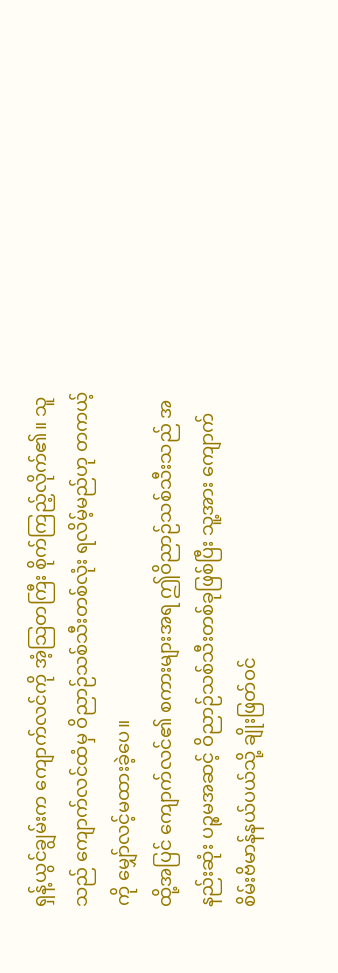ရှန့်ယွင်ချွမ်းက ကျောက်လင်ကို အံ့သြတကြီး စိုက်ကြည့်လိုက်၏။ သူသည် ကျောက်လင်ထံမှ ဝိညာဉ်သစ်သီးတစ်လုံး ရလိမ့်မည်ဟု တကယ့်ကို မျှော်လင့်မထားခဲ့ပေ။
ထို့အပြင် ကျောက်လင်၏ စကားများအရ ဤဝိညာဉ်သစ်သီးသည် အနည်းဆုံး ပဉ္စမအဆင့် ဝိညာဉ်သစ်သီးတစ်ခုဖြစ်ပြီး သူ့အား ကျောက်စိမ်းဗိမာန်နယ်ပယ်သို့ ချိုးဖြတ်ဝင်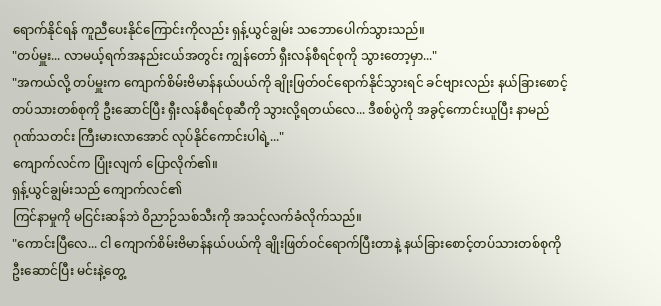ရောက်နိုင်ရန် ကူညီပေးနိုင်ကြောင်းကိုလည်း ရှန့်ယွင်ချွမ်း သဘောပေါက်သွားသည်။
"တပ်မှူး... လာမယ့်ရက်အနည်းငယ်အတွင်း ကျွန်တော် ရှီးလန်စီရင်စုကို သွားတော့မှာ..."
"အကယ်လို့ တပ်မှူးက ကျောက်စိမ်းဗိမာန်နယ်ပယ်ကို ချိုးဖြတ်ဝင်ရောက်နိုင်သွားရင် ခင်ဗျားလည်း နယ်ခြားစောင့်တပ်သားတစ်စုကို ဦးဆောင်ပြီး ရှီးလန်စီရင်စုဆီကို သွားလို့ရတယ်လေ... ဒီစစ်ပွဲကို အခွင့်ကောင်းယူပြီး နာမည်ဂုဏ်သတင်း ကြီးမားလာအောင် လုပ်နိုင်ကောင်းပါရဲ့..."
ကျောက်လင်က ပြုံးလျက် ပြောလိုက်၏။
ရှန့်ယွင်ချွမ်းသည် ကျောက်လင်၏
ကြင်နာမှုကို မငြင်းဆန်ဘဲ ဝိညာဉ်သစ်သီးကို အသင့်လက်ခံလိုက်သည်။
"ကောင်းပြီလေ... ငါ ကျောက်စိမ်းဗိမာန်နယ်ပယ်ကို ချိုးဖြတ်ဝင်ရောက်ပြီးတာနဲ့ နယ်ခြားစောင့်တပ်သားတစ်စုကို ဦးဆောင်ပြီး မင်းနဲ့တွေ့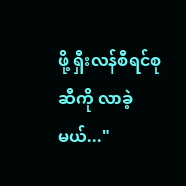ဖို့ ရှီးလန်စီရင်စုဆီကို လာခဲ့မယ်..."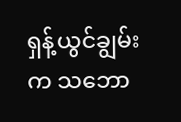ရှန့်ယွင်ချွမ်းက သဘော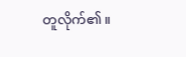တူလိုက်၏။